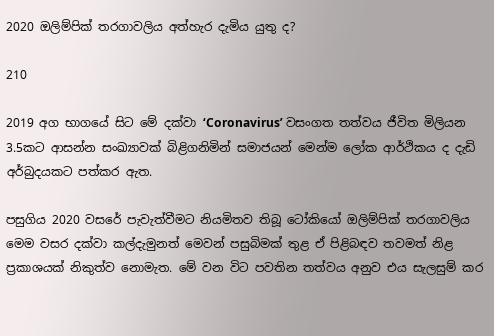2020 ඔලිම්පික් තරගාවලිය අත්හැර දැමිය යුතු ද?

210

2019 අග භාගයේ සිට මේ දක්වා ‘Coronavirus’ වසංගත තත්වය ජීවිත මිලියන 3.5කට ආසන්න සංඛ්‍යාවක් බිළිගනිමින් සමාජයන් මෙන්ම ලෝක ආර්ථිකය ද දැඩි අර්බුදයකට පත්කර ඇත.

පසුගිය 2020 වසරේ පැවැත්වීමට නියමිතව තිබූ ටෝකියෝ ඔලිම්පික් තරගාවලිය මෙම වසර දක්වා කල්දැමුනත් මෙවන් පසුබිමක් තුළ ඒ පිළිබඳව තවමත් නිළ ප්‍රකාශයක් නිකුත්ව නොමැත. මේ වන විට පවතින තත්වය අනුව එය සැලසුම් කර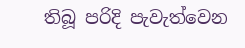තිබූ පරිදි පැවැත්වෙන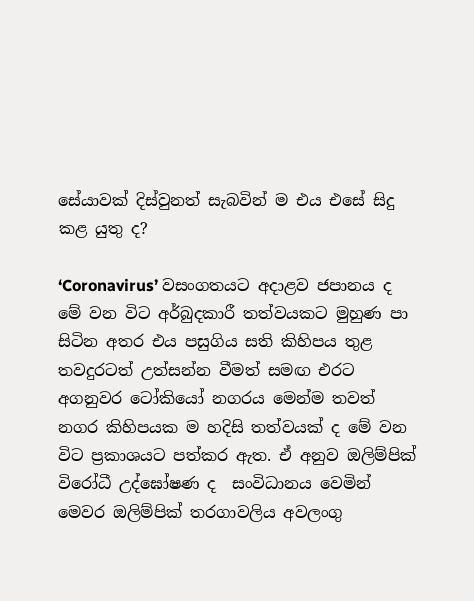සේයාවක් දිස්වුනත් සැබවින් ම එය එසේ සිදු කළ යුතු ද?

‘Coronavirus’ වසංගතයට අදාළව ජපානය ද මේ වන විට අර්බුදකාරී තත්වයකට මුහුණ පා සිටින අතර එය පසුගිය සති කිහිපය තුළ තවදුරටත් උත්සන්න වීමත් සමඟ එරට අගනුවර ටෝකියෝ නගරය මෙන්ම තවත් නගර කිහිපයක ම හදිසි තත්වයක් ද මේ වන විට ප්‍රකාශයට පත්කර ඇත. ඒ අනුව ඔලිම්පික් විරෝධී උද්ඝෝෂණ ද  සංවිධානය වෙමින් මෙවර ඔලිම්පික් තරගාවලිය අවලංගු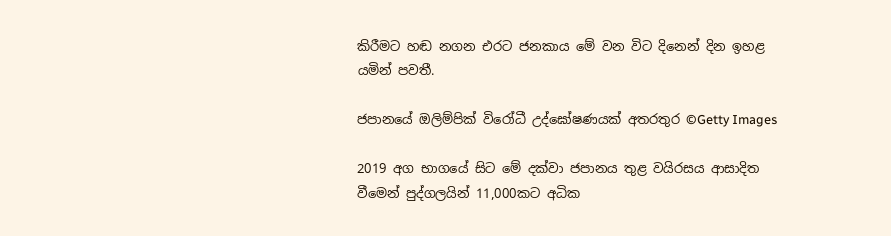කිරීමට හඬ නගන එරට ජනකාය මේ වන විට දිනෙන් දින ඉහළ යමින් පවතී.

ජපානයේ ඔලිම්පික් විරෝධී උද්ඝෝෂණයක් අතරතුර ©Getty Images

2019 අග භාගයේ සිට මේ දක්වා ජපානය තුළ වයිරසය ආසාදිත වීමෙන් පුද්ගලයින් 11,000කට අධික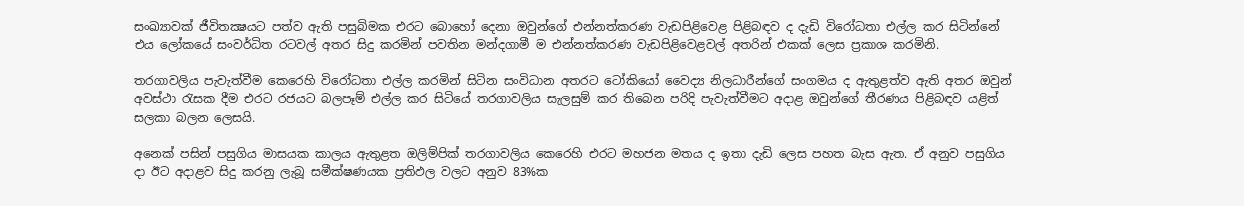සංඛ්‍යාවක් ජීවිතක්‍ෂයට පත්ව ඇති පසුබිමක එරට බොහෝ දෙනා ඔවුන්ගේ එන්නත්කරණ වැඩපිළිවෙළ පිළිබඳව ද දැඩි විරෝධතා එල්ල කර සිටින්නේ එය ලෝකයේ සංවර්ධිත රටවල් අතර සිදු කරමින් පවතින මන්දගාමී ම එන්නත්කරණ වැඩපිළිවෙළවල් අතරින් එකක් ලෙස ප්‍රකාශ කරමිනි.

තරගාවලිය පැවැත්වීම කෙරෙහි විරෝධතා එල්ල කරමින් සිටින සංවිධාන අතරට ටෝකියෝ වෛද්‍ය නිලධාරීන්ගේ සංගමය ද ඇතුළත්ව ඇති අතර ඔවුන් අවස්ථා රැසක දීම එරට රජයට බලපෑම් එල්ල කර සිටියේ තරගාවලිය සැලසුම් කර තිබෙන පරිදි පැවැත්වීමට අදාළ ඔවුන්ගේ තීරණය පිළිබඳව යළිත් සලකා බලන ලෙසයි.

අනෙක් පසින් පසුගිය මාසයක කාලය ඇතුළත ඔලිම්පික් තරගාවලිය කෙරෙහි එරට මහජන මතය ද ඉතා දැඩි ලෙස පහත බැස ඇත. ඒ අනුව පසුගිය දා ඊට අදාළව සිදු කරනු ලැබූ සමීක්ෂණයක ප්‍රතිඵල වලට අනුව 83%ක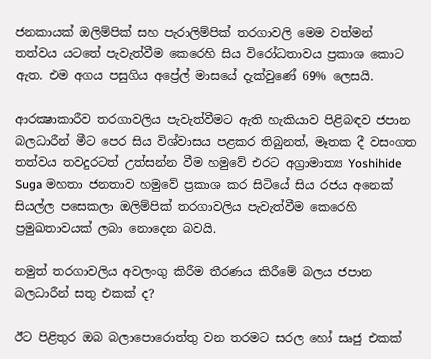ජනකායක් ඔලිම්පික් සහ පැරාලිම්පික් තරගාවලි මෙම වත්මන් තත්වය යටතේ පැවැත්වීම කෙරෙහි සිය විරෝධතාවය ප්‍රකාශ කොට ඇත. එම අගය පසුගිය අප්‍රේල් මාසයේ දැක්වුණේ 69% ලෙසයි.

ආරක්‍ෂාකාරීව තරගාවලිය පැවැත්වීමට ඇති හැකියාව පිළිබඳව ජපාන බලධාරීන් මීට පෙර සිය විශ්වාසය පළකර තිබුනත්, මෑතක දී වසංගත තත්වය තවදුරටත් උත්සන්න වීම හමුවේ එරට අග්‍රාමාත්‍ය Yoshihide Suga මහතා ජනතාව හමුවේ ප්‍රකාශ කර සිටියේ සිය රජය අනෙක් සියල්ල පසෙකලා ඔලිම්පික් තරගාවලිය පැවැත්වීම කෙරෙහි ප්‍රමුඛතාවයක් ලබා නොදෙන බවයි.

නමුත් තරගාවලිය අවලංගු කිරීම තීරණය කිරීමේ බලය ජපාන බලධාරීන් සතු එකක් ද?

ඊට පිළිතුර ඔබ බලාපොරොත්තු වන තරමට සරල හෝ සෘජු එකක්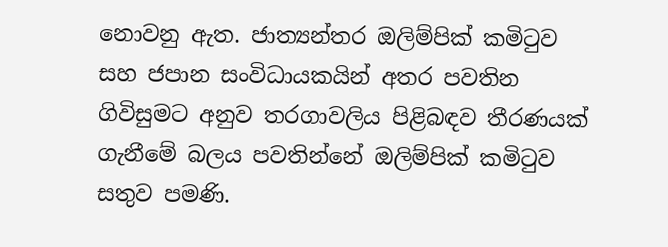නොවනු ඇත. ජාත්‍යන්තර ඔලිම්පික් කමිටුව සහ ජපාන සංවිධායකයින් අතර පවතින ගිවිසුමට අනුව තරගාවලිය පිළිබඳව තීරණයක් ගැනීමේ බලය පවතින්නේ ඔලිම්පික් කමිටුව සතුව පමණි.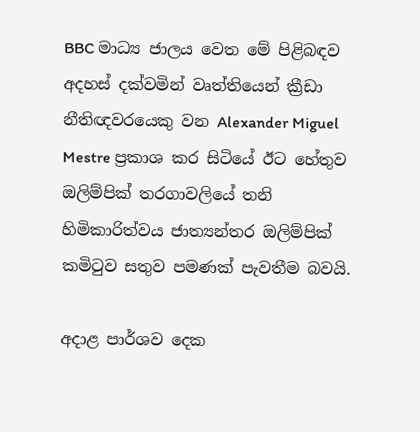BBC මාධ්‍ය ජාලය වෙත මේ පිළිබඳව අදහස් දක්වමින් වෘත්තියෙන් ක්‍රීඩා නීතිඥවරයෙකු වන Alexander Miguel Mestre ප්‍රකාශ කර සිටියේ ඊට හේතුව ඔලිම්පික් තරගාවලියේ තනි හිමිකාරිත්වය ජාත්‍යන්තර ඔලිම්පික් කමිටුව සතුව පමණක් පැවතීම බවයි.

අදාළ පාර්ශව දෙක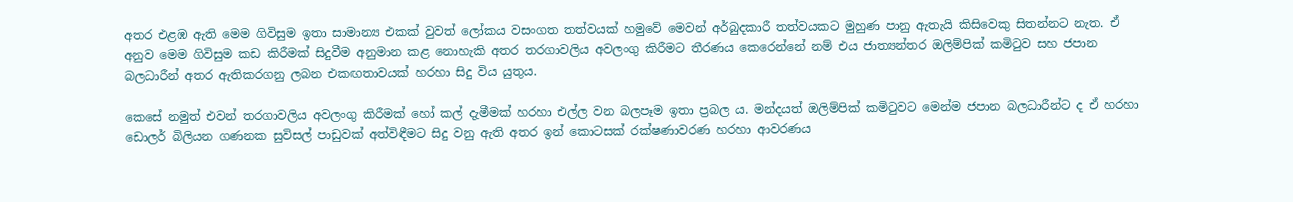අතර එළඹ ඇති මෙම ගිවිසුම ඉතා සාමාන්‍ය එකක් වුවත් ලෝකය වසංගත තත්වයක් හමුවේ මෙවන් අර්බුදකාරී තත්වයකට මුහුණ පානු ඇතැයි කිසිවෙකු සිතන්නට නැත. ඒ අනුව මෙම ගිවිසුම කඩ කිරීමක් සිදුවීම අනුමාන කළ නොහැකි අතර තරගාවලිය අවලංගු කිරීමට තීරණය කෙරෙන්නේ නම් එය ජාත්‍යන්තර ඔලිම්පික් කමිටුව සහ ජපාන බලධාරීන් අතර ඇතිකරගනු ලබන එකඟතාවයක් හරහා සිදු විය යුතුය.

කෙසේ නමුත් එවන් තරගාවලිය අවලංගු කිරීමක් හෝ කල් දැමීමක් හරහා එල්ල වන බලපෑම ඉතා ප්‍රබල ය. මන්දයත් ඔලිම්පික් කමිටුවට මෙන්ම ජපාන බලධාරීන්ට ද ඒ හරහා ඩොලර් බිලියන ගණනක සුවිසල් පාඩුවක් අත්විඳීමට සිදු වනු ඇති අතර ඉන් කොටසක් රක්ෂණාවරණ හරහා ආවරණය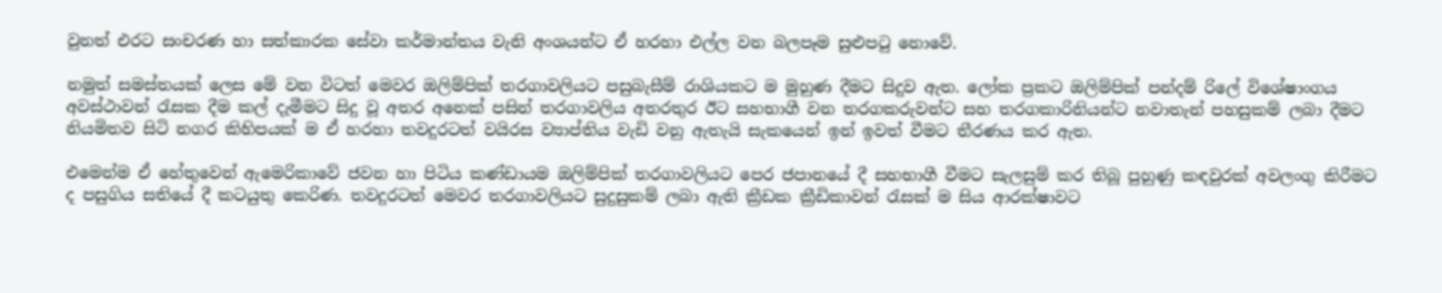වුනත් එරට සංචරණ හා සත්කාරක සේවා කර්මාන්තය වැනි අංශයන්ට ඒ හරහා එල්ල වන බලපෑම සුළුපටු නොවේ.

නමුත් සමස්තයක් ලෙස මේ වන විටත් මෙවර ඔලිම්පික් තරගාවලියට පසුබැසීම් රාශියකට ම මුහුණ දීමට සිදුව ඇත. ලෝක ප්‍රකට ඔලිම්පික් පන්දම් රිලේ විශේෂාංගය අවස්ථාවන් රැසක දීම කල් දැමීමට සිදු වූ අතර අනෙක් පසින් තරගාවලිය අතරතුර ඊට සහභාගී වන තරගකරුවන්ට සහ තරගකාරිනියන්ට නවාතැන් පහසුකම් ලබා දීමට නියමිතව සිටි නගර කිහිපයක් ම ඒ හරහා තවදුරටත් වයිරස ව්‍යාප්තිය වැඩි වනු ඇතැයි සැකයෙන් ඉන් ඉවත් වීමට තීරණය කර ඇත.

එමෙන්ම ඒ හේතුවෙන් ඇමෙරිකාවේ ජවන හා පිටිය කණ්ඩායම ඔලිම්පික් තරගාවලියට පෙර ජපානයේ දී සහභාගී වීමට සැලසුම් කර තිබූ පුහුණු කඳවුරක් අවලංගු කිරීමට ද පසුගිය සතියේ දී කටයුතු කෙරිණ. තවදුරටත් මෙවර තරගාවලියට සුදුසුකම් ලබා ඇති ක්‍රීඩක ක්‍රීඩිකාවන් රැසක් ම සිය ආරක්ෂාවට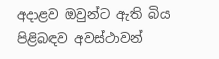අදාළව ඔවුන්ට ඇති බිය පිළිබඳව අවස්ථාවන්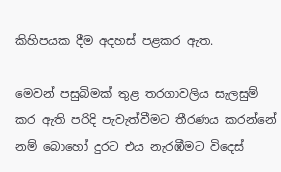කිහිපයක දීම අදහස් පළකර ඇත.

මෙවන් පසුබිමක් තුළ තරගාවලිය සැලසුම් කර ඇති පරිදි පැවැත්වීමට තීරණය කරන්නේ නම් බොහෝ දුරට එය නැරඹීමට විදෙස්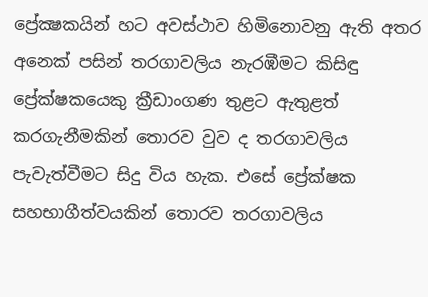ප්‍රේක්‍ෂකයින් හට අවස්ථාව හිමිනොවනු ඇති අතර අනෙක් පසින් තරගාවලිය නැරඹීමට කිසිඳු ප්‍රේක්ෂකයෙකු ක්‍රීඩාංගණ තුළට ඇතුළත් කරගැනීමකින් තොරව වුව ද තරගාවලිය පැවැත්වීමට සිදු විය හැක. එසේ ප්‍රේක්ෂක සහභාගීත්වයකින් තොරව තරගාවලිය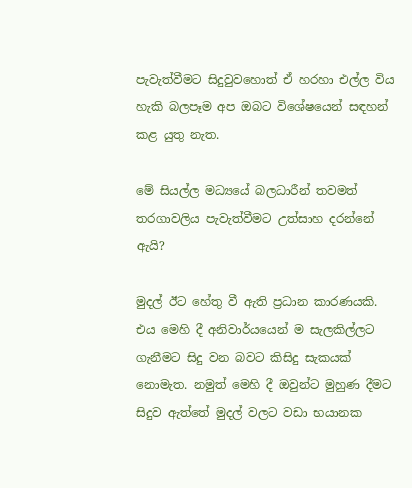පැවැත්වීමට සිදුවුවහොත් ඒ හරහා එල්ල විය හැකි බලපෑම අප ඔබට විශේෂයෙන් සඳහන් කළ යුතු නැත.

මේ සියල්ල මධ්‍යයේ බලධාරීන් තවමත් තරගාවලිය පැවැත්වීමට උත්සාහ දරන්නේ ඇයි?

මුදල් ඊට හේතු වී ඇති ප්‍රධාන කාරණයකි. එය මෙහි දී අනිවාර්යයෙන් ම සැලකිල්ලට ගැනීමට සිදු වන බවට කිසිදු සැකයක් නොමැත. නමුත් මෙහි දී ඔවුන්ට මුහුණ දීමට සිදුව ඇත්තේ මුදල් වලට වඩා භයානක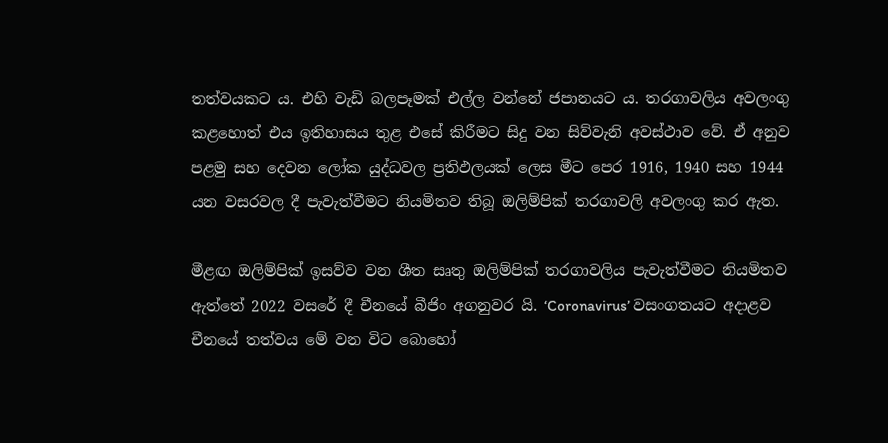තත්වයකට ය. එහි වැඩි බලපෑමක් එල්ල වන්නේ ජපානයට ය. තරගාවලිය අවලංගු කළහොත් එය ඉතිහාසය තුළ එසේ කිරීමට සිදු වන සිව්වැනි අවස්ථාව වේ. ඒ අනුව පළමු සහ දෙවන ලෝක යුද්ධවල ප්‍රතිඵලයක් ලෙස මීට පෙර 1916, 1940 සහ 1944 යන වසරවල දී පැවැත්වීමට නියමිතව තිබූ ඔලිම්පික් තරගාවලි අවලංගු කර ඇත.

මීළඟ ඔලිම්පික් ඉසව්ව වන ශීත සෘතු ඔලිම්පික් තරගාවලිය පැවැත්වීමට නියමිතව ඇත්තේ 2022 වසරේ දී චීනයේ බීජිං අගනුවර යි. ‘Coronavirus’ වසංගතයට අදාළව චීනයේ තත්වය මේ වන විට බොහෝ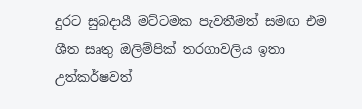දුරට සුබදායී මට්ටමක පැවතීමත් සමඟ එම ශීත සෘතු ඔලිම්පික් තරගාවලිය ඉතා උත්කර්ෂවත්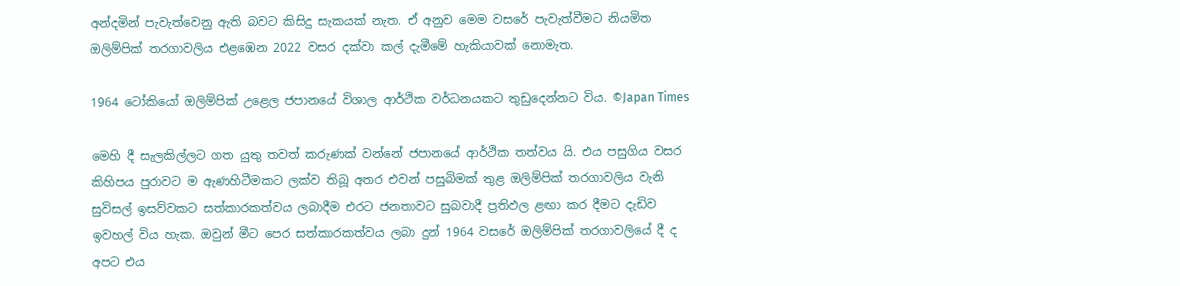අන්දමින් පැවැත්වෙනු ඇති බවට කිසිදු සැකයක් නැත. ඒ අනුව මෙම වසරේ පැවැත්වීමට නියමිත ඔලිම්පික් තරගාවලිය එළඹෙන 2022 වසර දක්වා කල් දැමීමේ හැකියාවක් නොමැත.

1964 ටෝකියෝ ඔලිම්පික් උළෙල ජපානයේ විශාල ආර්ථික වර්ධනයකට තුඩුදෙන්නට විය. ©Japan Times

මෙහි දී සැලකිල්ලට ගත යුතු තවත් කරුණක් වන්නේ ජපානයේ ආර්ථික තත්වය යි. එය පසුගිය වසර කිහිපය පුරාවට ම ඇණහිටීමකට ලක්ව තිබූ අතර එවන් පසුබිමක් තුළ ඔලිම්පික් තරගාවලිය වැනි සුවිසල් ඉසව්වකට සත්කාරකත්වය ලබාදීම එරට ජනතාවට සුබවාදී ප්‍රතිඵල ළඟා කර දීමට දැඩිව ඉවහල් විය හැක. ඔවුන් මීට පෙර සත්කාරකත්වය ලබා දුන් 1964 වසරේ ඔලිම්පික් තරගාවලියේ දී ද අපට එය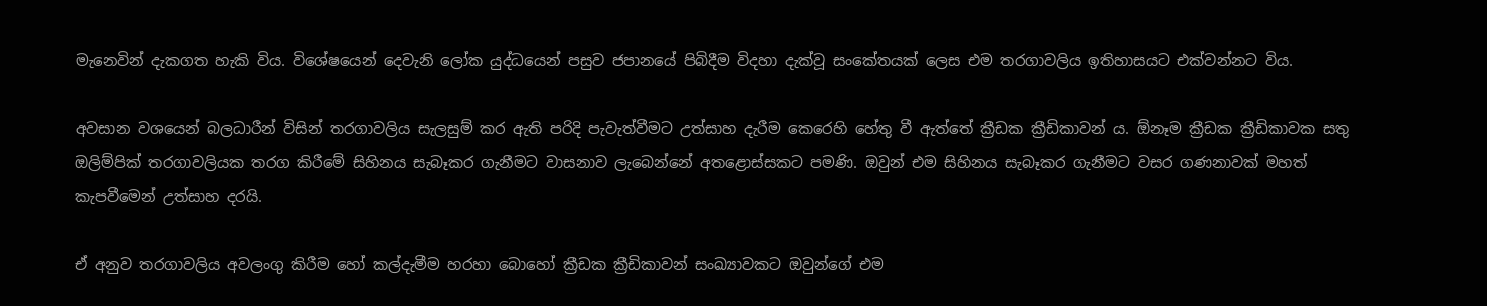මැනෙවින් දැකගත හැකි විය. විශේෂයෙන් දෙවැනි ලෝක යුද්ධයෙන් පසුව ජපානයේ පිබිදීම විදහා දැක්වූ සංකේතයක් ලෙස එම තරගාවලිය ඉතිහාසයට එක්වන්නට විය.

අවසාන වශයෙන් බලධාරීන් විසින් තරගාවලිය සැලසුම් කර ඇති පරිදි පැවැත්වීමට උත්සාහ දැරීම කෙරෙහි හේතු වී ඇත්තේ ක්‍රීඩක ක්‍රීඩිකාවන් ය. ඕනෑම ක්‍රීඩක ක්‍රීඩිකාවක සතු ඔලිම්පික් තරගාවලියක තරග කිරීමේ සිහිනය සැබෑකර ගැනීමට වාසනාව ලැබෙන්නේ අතළොස්සකට පමණි. ඔවුන් එම සිහිනය සැබෑකර ගැනීමට වසර ගණනාවක් මහත් කැපවීමෙන් උත්සාහ දරයි.

ඒ අනුව තරගාවලිය අවලංගු කිරීම හෝ කල්දැමීම හරහා බොහෝ ක්‍රීඩක ක්‍රීඩිකාවන් සංඛ්‍යාවකට ඔවුන්ගේ එම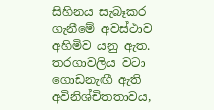සිහිනය සැබෑකර ගැනීමේ අවස්ථාව අහිමිව යනු ඇත. තරගාවලිය වටා ගොඩනැඟී ඇති අවිනිශ්චිතතාවය,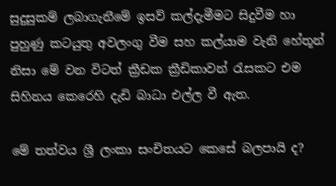සුදුසුකම් ලබාගැනීමේ ඉසව් කල්දැමීමට සිදුවීම හා පුහුණු කටයුතු අවලංගු වීම සහ කල්යාම වැනි හේතූන් නිසා මේ වන විටත් ක්‍රීඩක ක්‍රීඩිකාවන් රැසකට එම සිහිනය කෙරෙහි දැඩි බාධා එල්ල වී ඇත.

මේ තත්වය ශ්‍රී ලංකා සංචිතයට කෙසේ බලපායි ද?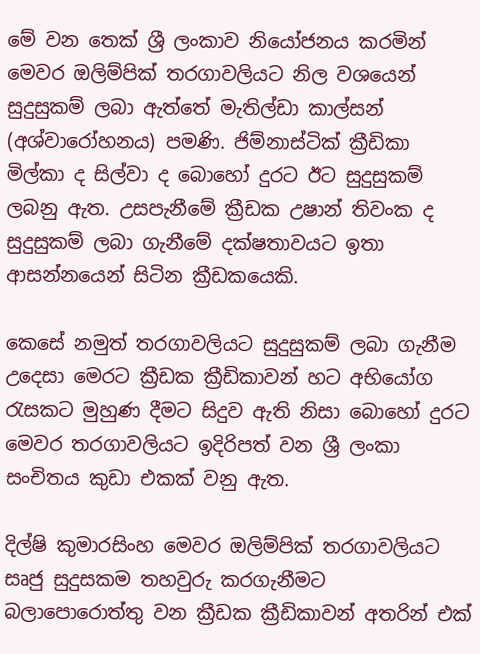මේ වන තෙක් ශ්‍රී ලංකාව නියෝජනය කරමින් මෙවර ඔලිම්පික් තරගාවලියට නිල වශයෙන් සුදුසුකම් ලබා ඇත්තේ මැතිල්ඩා කාල්සන් (අශ්වාරෝහනය) පමණි. ජිම්නාස්ටික් ක්‍රීඩිකා මිල්කා ද සිල්වා ද බොහෝ දුරට ඊට සුදුසුකම් ලබනු ඇත. උසපැනීමේ ක්‍රීඩක උෂාන් තිවංක ද සුදුසුකම් ලබා ගැනීමේ දක්ෂතාවයට ඉතා ආසන්නයෙන් සිටින ක්‍රීඩකයෙකි.

කෙසේ නමුත් තරගාවලියට සුදුසුකම් ලබා ගැනීම උදෙසා මෙරට ක්‍රීඩක ක්‍රීඩිකාවන් හට අභියෝග රැසකට මුහුණ දීමට සිදුව ඇති නිසා බොහෝ දුරට මෙවර තරගාවලියට ඉදිරිපත් වන ශ්‍රී ලංකා සංචිතය කුඩා එකක් වනු ඇත.

දිල්ෂි කුමාරසිංහ මෙවර ඔලිම්පික් තරගාවලියට සෘජු සුදුසකම තහවුරු කරගැනීමට බලාපොරොත්තු වන ක්‍රීඩක ක්‍රීඩිකාවන් අතරින් එක්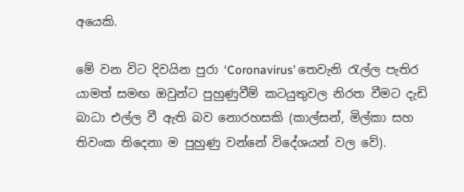අයෙකි.

මේ වන විට දිවයින පුරා ‘Coronavirus’ තෙවැනි රැල්ල පැතිර යාමත් සමඟ ඔවුන්ට පුහුණුවීම් කටයුතුවල නිරත වීමට දැඩි බාධා එල්ල වී ඇති බව නොරහසකි (කාල්සන්, මිල්කා සහ තිවංක තිදෙනා ම පුහුණු වන්නේ විදේශයන් වල වේ).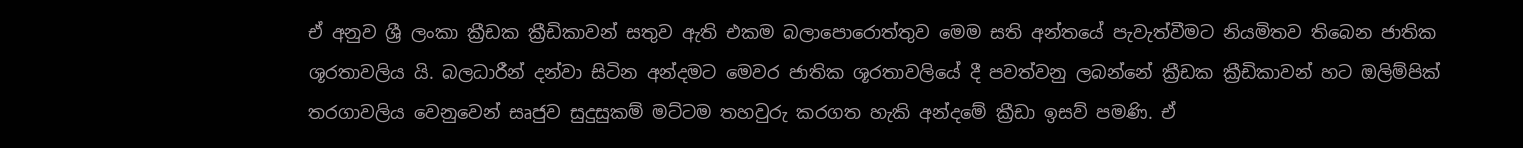ඒ අනුව ශ්‍රී ලංකා ක්‍රීඩක ක්‍රීඩිකාවන් සතුව ඇති එකම බලාපොරොත්තුව මෙම සති අන්තයේ පැවැත්වීමට නියමිතව තිබෙන ජාතික ශූරතාවලිය යි. බලධාරීන් දන්වා සිටින අන්දමට මෙවර ජාතික ශූරතාවලියේ දී පවත්වනු ලබන්නේ ක්‍රීඩක ක්‍රීඩිකාවන් හට ඔලිම්පික් තරගාවලිය වෙනුවෙන් සෘජුව සුදුසුකම් මට්ටම තහවුරු කරගත හැකි අන්දමේ ක්‍රීඩා ඉසව් පමණි. ඒ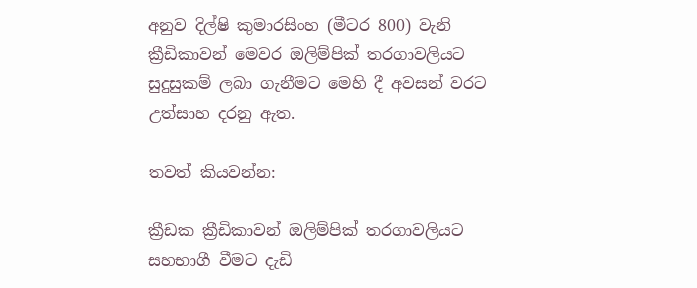අනුව දිල්ෂි කුමාරසිංහ (මීටර 800) වැනි ක්‍රීඩිකාවන් මෙවර ඔලිම්පික් තරගාවලියට සුදුසුකම් ලබා ගැනීමට මෙහි දී අවසන් වරට උත්සාහ දරනු ඇත.

තවත් කියවන්න:

ක්‍රීඩක ක්‍රීඩිකාවන් ඔලිම්පික් තරගාවලියට සහභාගී වීමට දැඩි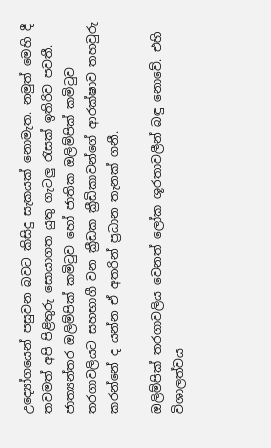උද්‍යෝගයෙන් පසුවන බවට කිසිදු සැකයක් නොමැත. නමුත් මෙහි දී තවමත් අපි පිළිතුරු සොයාගත යුතු ගැටලු රැසක් ඉතිරිව පවතී. ජාත්‍යන්තර ඔලිම්පික් කමිටුව හෝ ජාතික ඔලිම්පික් කමිටුව තරගාවලියට සහභාගී වන ක්‍රීඩක ක්‍රීඩිකාවන්ගේ ආරක්ෂාව තහවුරු කරන්නේ ද යන්න ඒ අතරින් ප්‍රධාන තැනක් ගනී.

ඔලිම්පික් තරගාවලිය වෙනත් ලෝක ශූරතාවලීන් බඳු නොවේ. එහි විශාලත්වය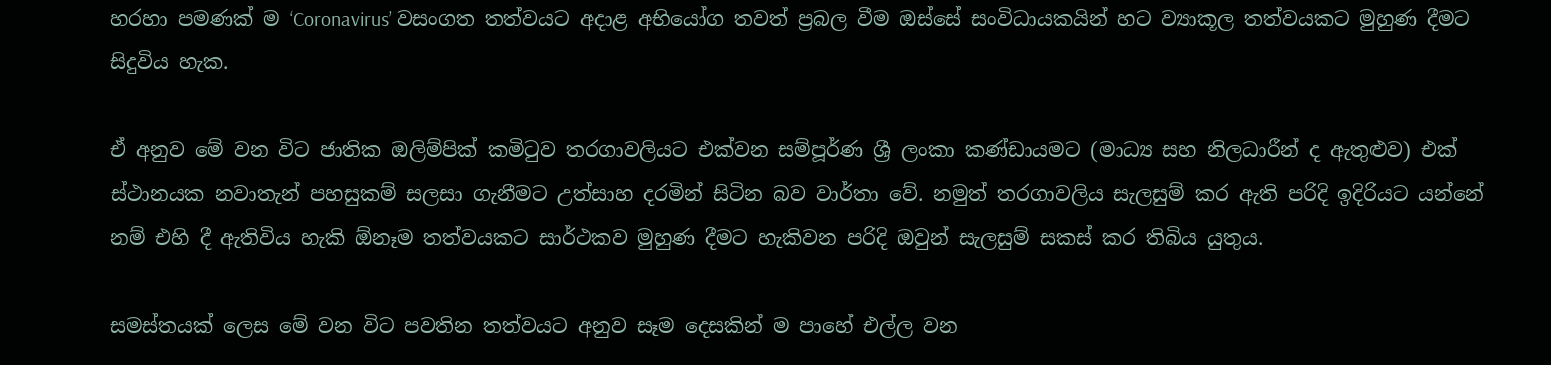හරහා පමණක් ම ‘Coronavirus’ වසංගත තත්වයට අදාළ අභියෝග තවත් ප්‍රබල වීම ඔස්සේ සංවිධායකයින් හට ව්‍යාකූල තත්වයකට මුහුණ දීමට සිදුවිය හැක.

ඒ අනුව මේ වන විට ජාතික ඔලිම්පික් කමිටුව තරගාවලියට එක්වන සම්පූර්ණ ශ්‍රී ලංකා කණ්ඩායමට (මාධ්‍ය සහ නිලධාරීන් ද ඇතුළුව) එක් ස්ථානයක නවාතැන් පහසුකම් සලසා ගැනීමට උත්සාහ දරමින් සිටින බව වාර්තා වේ. නමුත් තරගාවලිය සැලසුම් කර ඇති පරිදි ඉදිරියට යන්නේ නම් එහි දී ඇතිවිය හැකි ඕනෑම තත්වයකට සාර්ථකව මුහුණ දීමට හැකිවන පරිදි ඔවුන් සැලසුම් සකස් කර තිබිය යුතුය.

සමස්තයක් ලෙස මේ වන විට පවතින තත්වයට අනුව සෑම දෙසකින් ම පාහේ එල්ල වන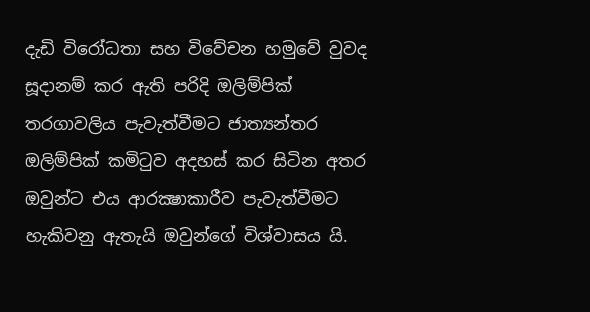දැඩි විරෝධතා සහ විවේචන හමුවේ වුවද සූදානම් කර ඇති පරිදි ඔලිම්පික් තරගාවලිය පැවැත්වීමට ජාත්‍යන්තර ඔලිම්පික් කමිටුව අදහස් කර සිටින අතර ඔවුන්ට එය ආරක්‍ෂාකාරීව පැවැත්වීමට හැකිවනු ඇතැයි ඔවුන්ගේ විශ්වාසය යි.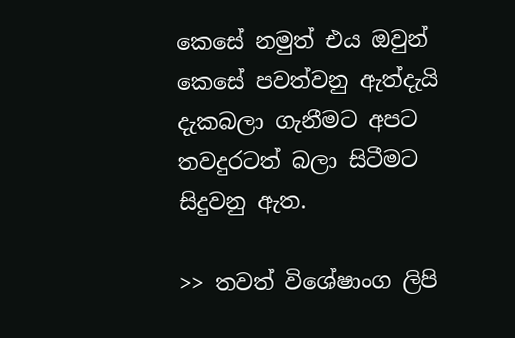කෙසේ නමුත් එය ඔවුන් කෙසේ පවත්වනු ඇත්දැයි දැකබලා ගැනීමට අපට තවදුරටත් බලා සිටීමට සිදුවනු ඇත.

>> තවත් විශේෂාංග ලිපි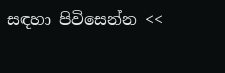සඳහා පිවිසෙන්න <<